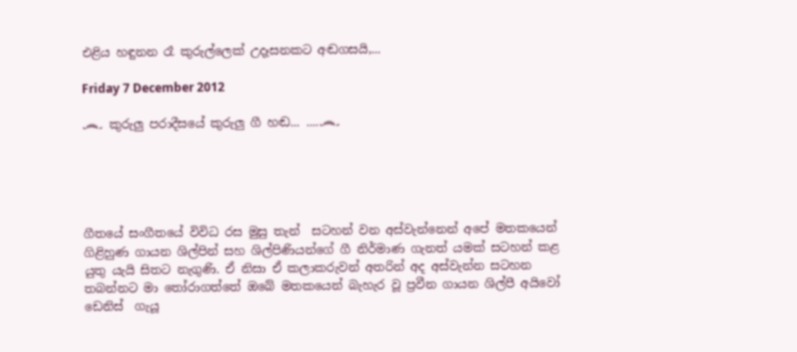එළිය හඳුනන රෑ කුරුල්ලෙක් උදෑසනකට අඬගසයි,...

Friday 7 December 2012

෴ කුරුලු පරාදීසයේ කුරුලු ගී හඬ... ....෴





ගීතයේ සංගීතයේ විවිධ රස මුසු තැන්  සටහන් වන අස්වැන්නෙන් අපේ මතකයෙන් ගිළිහුණ ගායන ශිල්පින් සහ ශිල්පිණියන්ගේ ගී නිර්මාණ ගැනත් යමක් සටහන් කළ යුතු යැයි සිතට නැගුණි. ඒ නිසා ඒ කලාකරුවන් අතරින් අද අස්වැන්න සටහන තබන්නට මා තෝරාගත්තේ ඔබේ මතකයෙන් බැහැර වූ ප්‍රවීන ගායන ශිල්පී අයිවෝ ඩෙනිස්  ගැයූ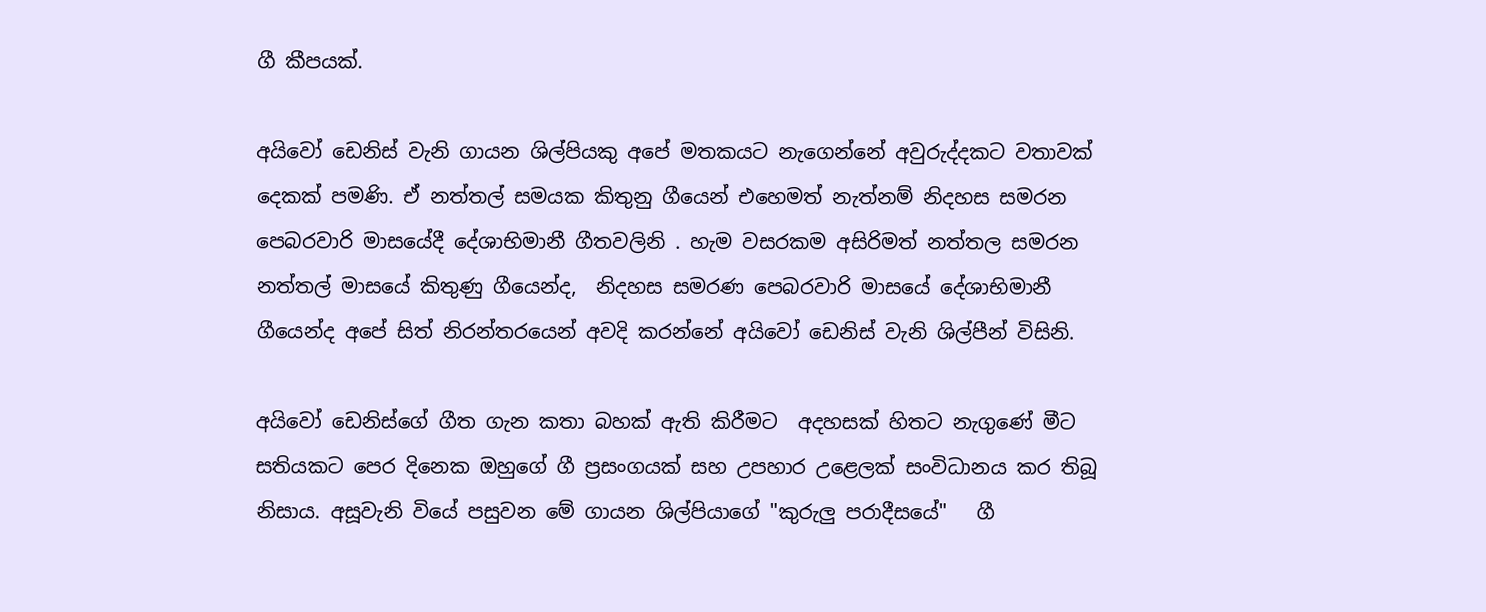ගී කීපයක්.

අයිවෝ ඩෙනිස් වැනි ගායන ශිල්පියකු අපේ මතකයට නැගෙන්නේ අවුරුද්දකට වතාවක් දෙකක් පමණි. ඒ නත්තල් සමයක කිතුනු ගීයෙන් එහෙමත් නැත්නම් නිදහස සමරන පෙබරවාරි මාසයේදී දේශාභිමානී ගීතවලිනි . හැම වසරකම අසිරිමත් නත්තල සමරන  නත්තල් මාසයේ කිතුණු ගීයෙන්ද,  නිදහස සමරණ පෙබරවාරි මාසයේ දේශාභිමානී ගීයෙන්ද අපේ සිත් නිරන්තරයෙන් අවදි කරන්නේ අයිවෝ ඩෙනිස් වැනි ශිල්පීන් විසිනි.

අයිවෝ ඩෙනිස්ගේ ගීත ගැන කතා බහක් ඇති කිරීමට  අදහසක් හිතට නැගුණේ මීට සතියකට පෙර දිනෙක ඔහුගේ ගී ප්‍රසංගයක් සහ උපහාර උළෙලක් සංවිධානය කර තිබූ නිසාය. අසූවැනි වියේ පසුවන මේ ගායන ශිල්පියාගේ "කුරුලු පරාදීසයේ"   ගී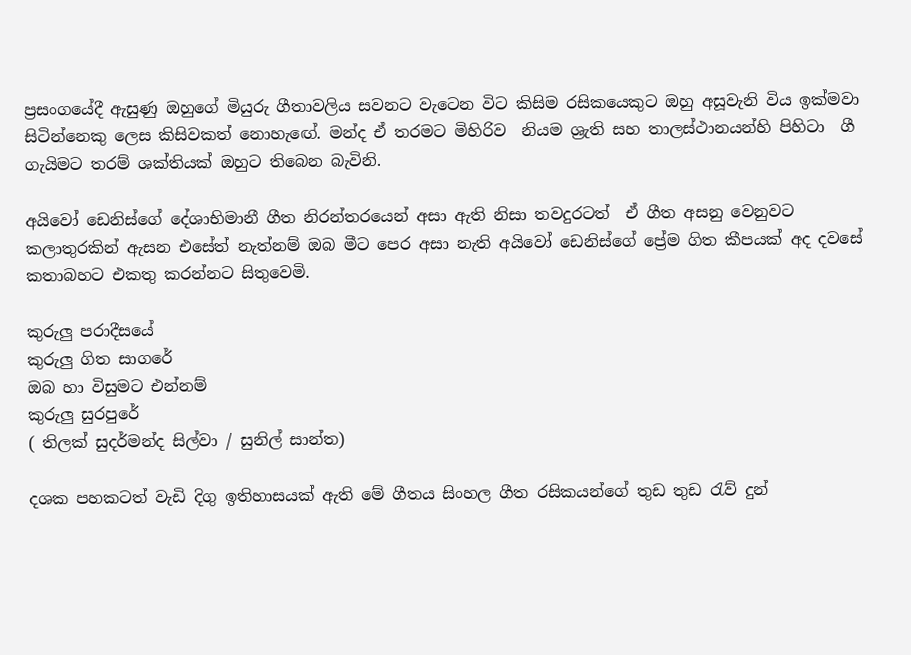ප්‍රසංගයේදී ඇසුණු ඔහුගේ මියුරු ගීතාවලිය සවනට වැටෙන විට කිසිම රසිකයෙකුට ඔහු අසූවැනි විය ඉක්මවා සිටින්නෙකු ලෙස කිසිවකත් නොහැ‍ඟේ. මන්ද ඒ තරමට මිහිරිව  නියම ශ්‍රැති සහ තාලස්ථානයන්හි පිහිටා  ගී ගැයිමට තරම් ශක්තියක් ඔහුට තිබෙන බැවිනි.

අයිවෝ ඩෙනිස්ගේ දේශාභිමානී ගීත නිරන්තරයෙන් අසා ඇති නිසා තවදුරටත්  ඒ ගීත අසනු වෙනුවට කලාතුරකින් ඇසන ‍එසේත් නැත්නම් ඔබ මීට පෙර අසා නැති අයිවෝ ඩෙනිස්ගේ ප්‍රේම ගිත කීපයක් අද දවසේ කතාබහට එකතු කරන්නට සිතුවෙමි.

කුරුලු පරාදීසයේ
කුරුලු ගිත සාගරේ
ඔබ හා විසුමට එන්නම්
කුරුලු සුරපුරේ
( තිලක් සුදර්මන්ද සිල්වා / සුනිල් සාන්ත)

දශක පහකටත් වැඩි දිගු ඉතිහාසයක් ඇති මේ ගීතය සිංහල ගීත රසිකයන්ගේ තුඩ තුඩ රැව් දුන්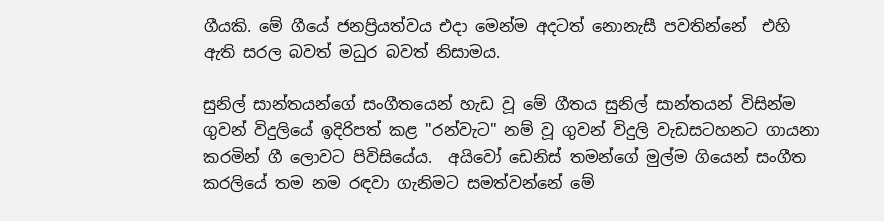ගීයකි. මේ ගීයේ ජනප්‍රියත්වය එදා මෙන්ම අදටත් නොනැසී පවතින්නේ  එහි ඇති සරල බවත් මධුර බවත් නිසාමය.

සුනිල් සාන්තයන්ගේ සංගීතයෙන් හැඩ වූ මේ ගීතය සුනිල් සාන්තයන් විසින්ම ගුවන් විදුලියේ ඉදිරිපත් කළ "රන්වැට" නම් වූ ගුවන් විදුලි වැඩසටහනට ගායනා කරමින් ගී ලොවට පිවිසියේය.  අයිවෝ ඩෙනිස් තමන්ගේ මුල්ම ගියෙන් සංගීත කරලියේ තම නම රඳවා ගැනිමට සමත්වන්නේ මේ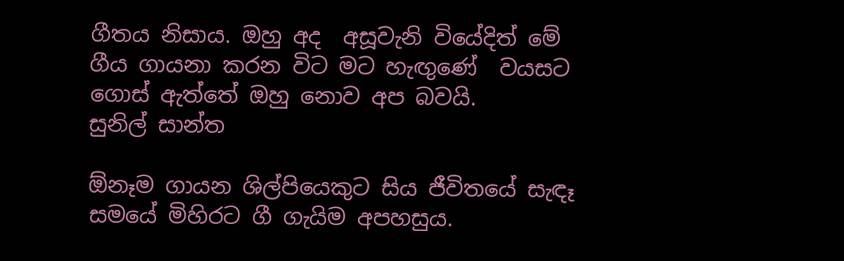ගීතය නිසාය. ඔහු අද  අසූවැනි වියේදිත් මේ ගීය ගායනා කරන විට මට හැඟුණේ  වයසට ගොස් ඇත්තේ ඔහු නොව අප බවයි.
සුනිල් සාන්ත

ඕනෑම ගායන ශිල්පියෙකුට සිය ජීවිතයේ සැඳෑ සමයේ මිහිරට ගී ගැයිම අපහසුය.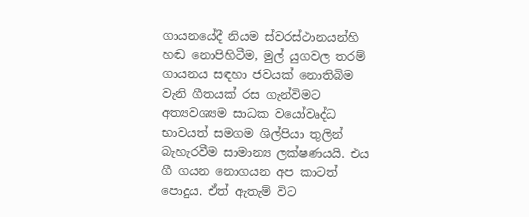ගායනයේදී නියම ස්වරස්ථානයන්හි හඬ නොපිහිටීම, මුල් යුගවල තරම් ගායනය සඳහා ජවයක් නොතිබිම වැනි ගීතයක් රස ගැන්විමට අත්‍යවශ්‍යම සාධක වයෝවෘද්ධ භාවයත් සමගම ශිල්පියා තුලින් බැහැරවීම සාමාන්‍ය ලක්ෂණයයි. එය ගී ගයන නොගයන අප කාටත් පොදුය. ඒත් ඇතැම් විට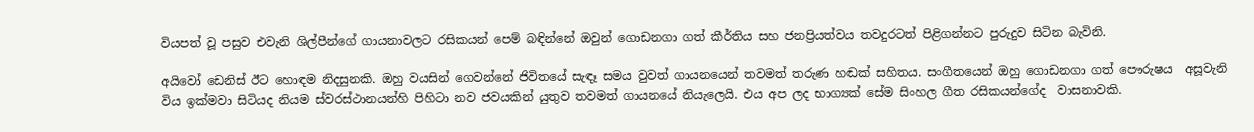වියපත් වූ පසුව එවැනි ශිල්පීන්ගේ ගායනාවලට රසිකයන් පෙම් බඳින්නේ ඔවුන් ගොඩනගා ගත් කීර්තිය සහ ජනප්‍රියත්වය තවදුරටත් පිළිගන්නට පුරුදුව සිටින බැවිනි.

අයිවෝ ඩෙනිස් ඊට හොඳම නිදසුනකි. ඔහු වයසින් ගෙවන්නේ ජිවිතයේ සැඳෑ සමය වුවත් ගායනයෙන් තවමත් තරුණ හඬක් සහිතය. සංගීතයෙන් ඔහු ගොඩනගා ගත් පෞරුෂය  අසූවැනි විය ඉක්මවා සිටියද නියම ස්වරස්ථානයන්හි පිහිටා නව ජවයකින් යුතුව තවමත් ගායනයේ නියැලෙයි. එය අප ලද භාග්‍යක් සේම සිංහල ගීත රසිකයන්ගේද  වාසනාවකි.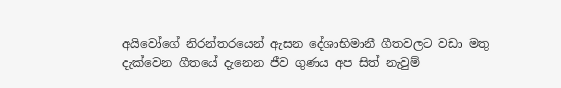අයිවෝගේ නිරන්තරයෙන් ඇසන දේශාභිමානී ගීතවලට වඩා මතු දැක්වෙන ගීතයේ දැනෙන ජීව ගුණය අප සිත් නැවුම්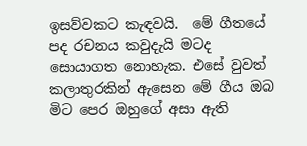ඉසව්වකට කැඳවයි.  මේ ගීතයේ පද රචනය කවුදැයි මටද සොයාගත නොහැක. එසේ වුවත් කලාතුරකින් ඇසෙන මේ ගීය ඔබ මිට පෙර ඔහුගේ අසා ඇති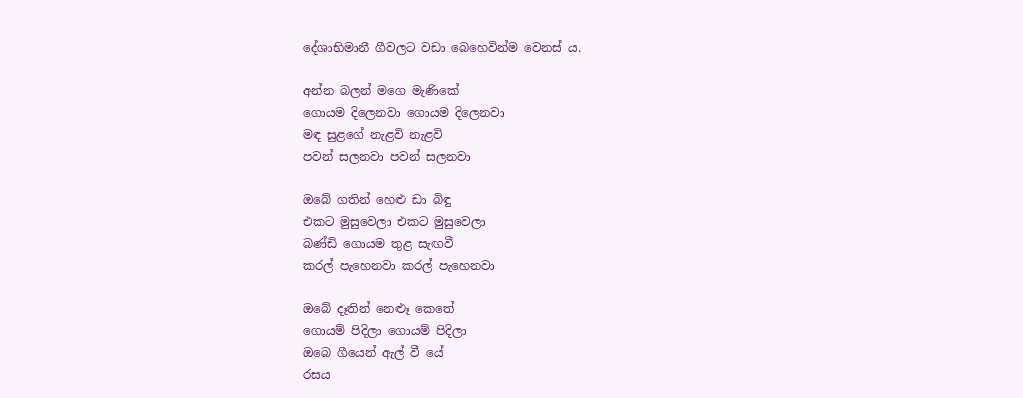දේශාභිමානී ගීවලට වඩා බෙහෙවින්ම වෙනස් ය.

අන්න බලන් මගෙ මැණිකේ
ගොයම දිලෙනවා ගොයම දිලෙනවා
මඳ සුළගේ නැළවි නැළවි
පවන් සලනවා පවන් සලනවා

ඔබේ ගතින් හෙළු ඩා බිඳු
එකට මුසුවෙලා එකට මුසුවෙලා
බණ්ඩි ගොයම තුළ සැඟවී
කරල් පැහෙනවා කරල් පැහෙනවා

ඔබේ දෑතින් නෙළූ කෙතේ
ගොයම් පිදිලා ගොයම් පිදිලා
ඔබෙ ගීයෙන් ඇල් වී යේ
රසය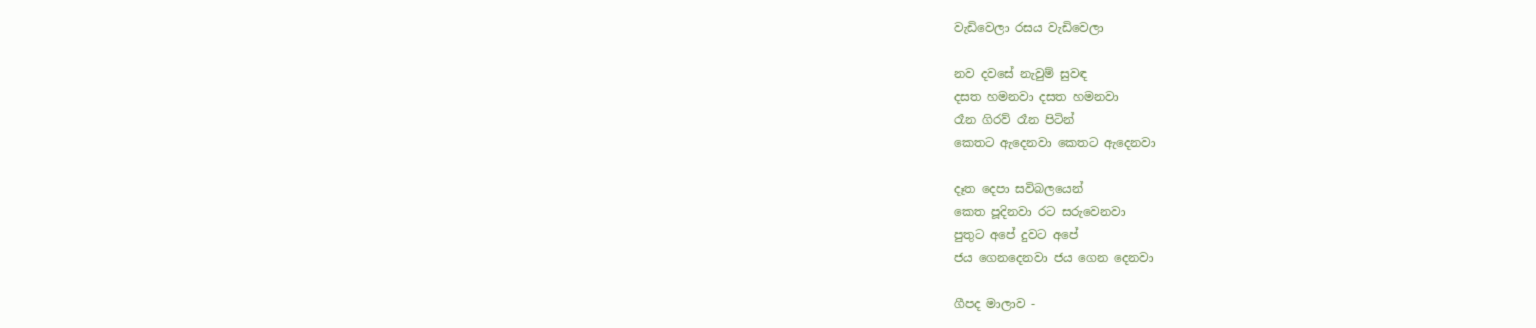වැඩිවෙලා රසය වැඩිවෙලා

නව දවසේ නැවුම් සුවඳ
දසත හමනවා දසත හමනවා
රෑන ගිරව් රෑන පිටින්
කෙතට ඇදෙනවා කෙතට ඇදෙනවා

දෑත දෙපා සවිබලයෙන්
කෙත පූදිනවා රට සරුවෙනවා
පුතුට අපේ දුවට අපේ
ජය ගෙනදෙනවා ජය ගෙන දෙනවා

ගීපද මාලාව -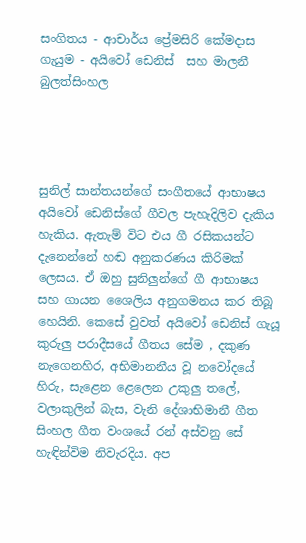සංගිතය - ආචාර්ය ප්‍රේමසිරි කේමදාස
ගැයුම - අයිවෝ ඩෙනිස්  සහ මාලනී බුලත්සිංහල




සුනිල් සාන්තයන්ගේ සංගීතයේ ආභාෂය අයිවෝ ඩෙනිස්ගේ ගීවල පැහැදිලිව දැකිය හැකිය. ඇතැම් විට එය ගී රසිකයන්ට දැනෙන්නේ හඬ අනුකරණය කිරිමක් ලෙසය. ඒ ඔහු සුනිලුන්ගේ ගී ආභාෂය සහ ගායන ශෛලිය අනුගමනය කර තිබූ හෙයිනි. කෙසේ වුවත් අයිවෝ ඩෙනිස් ගැයූ කුරුලු පරාදීසයේ ගීතය සේම , දකුණ නැගෙනහිර, අභිමානනීය වූ නවෝදයේ හිරු, සැළෙන ළෙලෙන උකුලු තලේ, වලාකුලින් බැස, වැනි දේශාභිමානී ගීත සිංහල ගීත වංශයේ රන් අස්වනු සේ හැඳින්විම නිවැරදිය. අප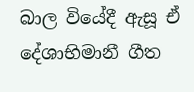බාල වියේදී ඇසූ ඒ දේශාභිමානී ගීත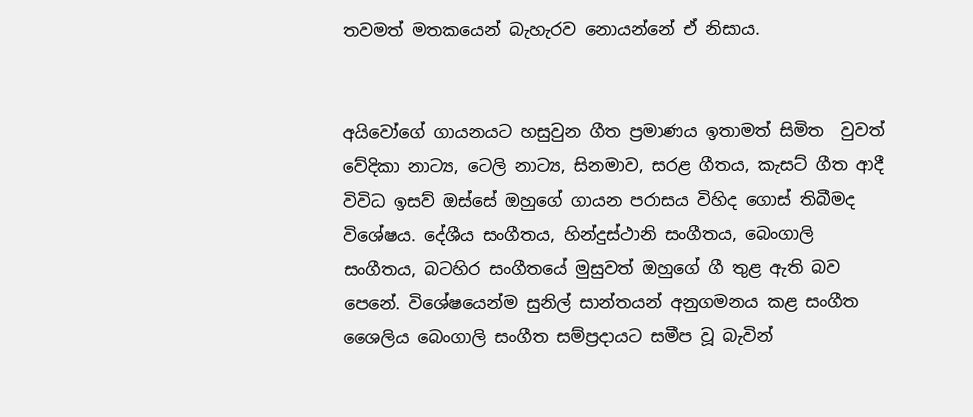තවමත් මතකයෙන් බැහැරව නොයන්නේ ඒ නිසාය.


අයිවෝගේ ගායනයට හසුවුන ගීත ප්‍රමාණය ඉතාමත් සිමිත  වුවත් වේදිකා නාට්‍ය, ටෙලි නාට්‍ය, සිනමාව, සරළ ගීතය, කැසට් ගීත ආදී  විවිධ ඉසව් ඔස්සේ ඔහුගේ ගායන පරාසය විහිද ගොස් තිබීමද විශේෂය. දේශීය සංගීතය, හින්දුස්ථානි සංගීතය, බෙංගාලි සංගීතය, බටහිර සංගීතයේ මුසුවත් ඔහුගේ ගී තුළ ඇති බව පෙනේ. විශේෂයෙන්ම සුනිල් සාන්තයන් අනුගමනය කළ සංගීත ශෛලිය බෙංගාලි සංගීත සම්ප්‍රදායට සමීප වූ බැවින්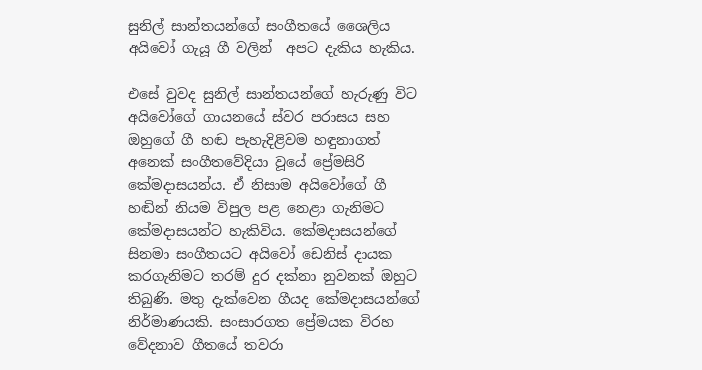සුනිල් සාන්තයන්ගේ සංගීතයේ ශෛලිය අයිවෝ ගැයූ ගී වලින්  අපට දැකිය හැකිය.

එසේ වුවද සුනිල් සාන්තයන්ගේ හැරුණු විට  අයිවෝගේ ගායනයේ ස්වර පරාසය සහ ඔහුගේ ගී හඬ පැහැදිළිවම හඳුනාගත් අනෙක් සංගීතවේදියා වූයේ ප්‍රේමසිරි කේමදාසයන්ය. ඒ නිසාම අයිවෝගේ ගී හඬින් නියම විපුල පළ නෙළා ගැනිමට කේමදාසයන්ට හැකිවිය. කේමදාසයන්ගේ සිනමා සංගීතයට අයිවෝ ඩෙනිස් දායක කරගැනිමට තරම් දුර දක්නා නුවනක් ඔහුට තිබුණි. මතු දැක්වෙන ගීයද කේමදාසයන්ගේ නිර්මාණයකි. සංසාරගත ප්‍රේමයක විරහ වේදනාව ගීතයේ තවරා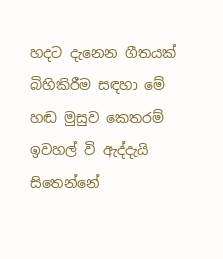හදට දැනෙන ගීතයක්  බිහිකිරීම සඳහා මේ හඬ මුසුව කෙතරම් ඉවහල් වි ඇද්දැයි සිතෙන්නේ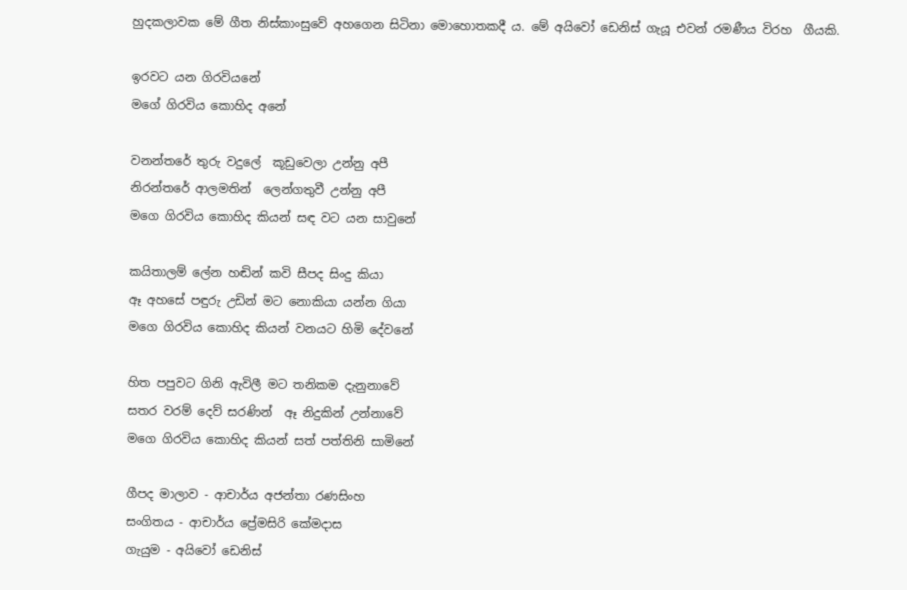හුදකලාවක මේ ගීත නිස්කාංසුවේ අහගෙන සිටිනා මොහොතකදී ය. මේ අයිවෝ ඩෙනිස් ගැයූ එවන් රමණීය විරහ  ගීයකි.

ඉරවට යන ගිරවියනේ
මගේ ගිරවිය කොහිද අනේ

වනන්තරේ තුරු වදුලේ  කූඩුවෙලා උන්නු අපී
නිරන්තරේ ආලමතින්  ලෙන්ගතුවී උන්නු අපී
මගෙ ගිරවිය කොහිද කියන් සඳ වට යන සාවුනේ

කයිතාලම් ලේන හඬින් කවි සීපද සිංදු කියා
ඈ අහසේ පඳුරු උඩින් මට නොකියා යන්න ගියා
මගෙ ගිරවිය කොහිද කියන් වනයට හිමි දේවනේ

හිත පපුවට ගිනි ඇවිලී මට තනිකම දැනුනාවේ
සතර වරම් දෙව් සරණින්  ඈ නිදුකින් උන්නාවේ
මගෙ ගිරවිය කොහිද කියන් සත් පත්තිනි සාමිනේ

ගීපද මාලාව - ආචාර්ය අජන්තා රණසිංහ
සංගිතය - ආචාර්ය ප්‍රේමසිරි කේමදාස
ගැයුම - අයිවෝ ඩෙනිස්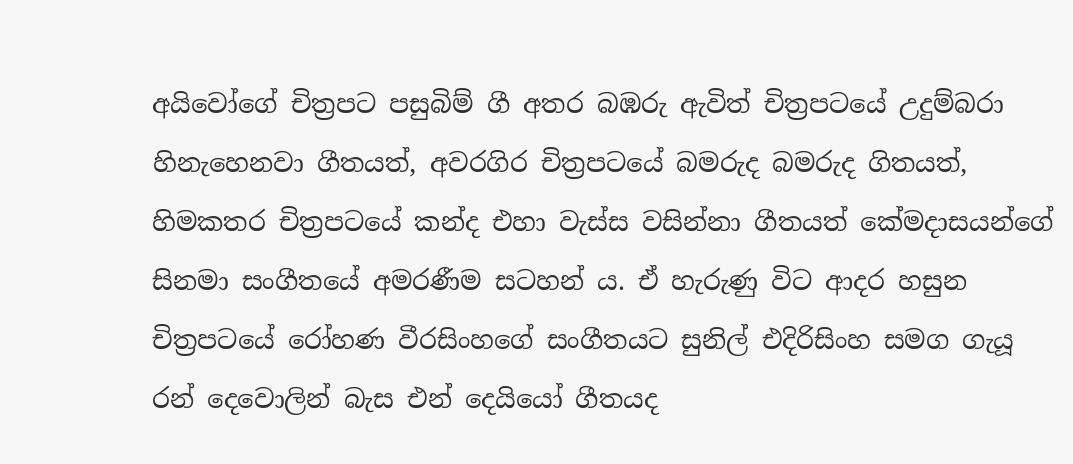අයිවෝගේ චිත්‍රපට පසුබිම් ගී අතර බඹරු ඇවිත් චිත්‍රපටයේ උදුම්බරා හිනැහෙනවා ගීතයත්, අවරගිර චිත්‍රපටයේ බමරුද බමරුද ගිතයත්,  හිමකතර චිත්‍රපටයේ කන්ද එහා වැස්ස වසින්නා ගීතයත් කේමදාසයන්ගේ සිනමා සංගී‍තයේ අමරණීම සටහන් ය. ඒ හැරුණු විට ආදර හසුන චිත්‍රපටයේ රෝහණ වීරසිංහගේ සංගීතයට සුනිල් එදිරිසිංහ සමග ගැයූ රන් දෙවොලින් බැස එන් දෙයියෝ ගීතයද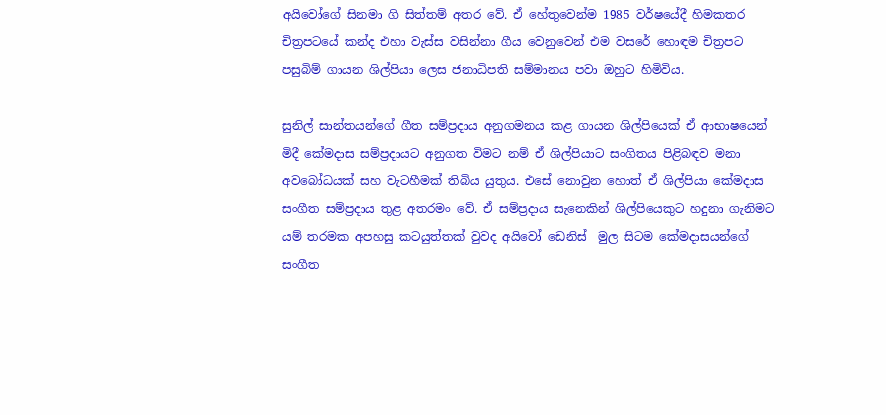අයිවෝගේ සිනමා ගි සිත්තම් අතර වේ. ඒ හේතුවෙන්ම 1985 වර්ෂයේදී හිමකතර චිත්‍රපටයේ කන්ද එහා වැස්ස වසින්නා ගීය වෙනුවෙන් එම වසරේ හොඳම චිත්‍රපට පසුබිම් ගායන ශිල්පියා ලෙස ජනාධිපති සම්මානය පවා ඔහුට හිමිවිය.

සුනිල් සාන්තයන්ගේ ගීත සම්ප්‍රදාය අනුගමනය කළ ගායන ශිල්පියෙක් ඒ ආභාෂයෙන් මිදී කේමදාස සම්ප්‍රදායට අනුගත විමට නම් ඒ ශිල්පියාට සංගිතය පිළිබඳව මනා අවබෝධයක් සහ වැටහීමක් තිබිය යුතුය. එසේ නොවුන හොත් ඒ ශිල්පියා කේමදාස සංගීත සම්ප්‍රදාය තුළ අතරමං වේ. ඒ සම්ප්‍රදාය සැනෙකින් ශිල්පියෙකුට හදුනා ගැනිමට යම් තරමක අපහසු කටයුත්තක් වුවද අයිවෝ ඩෙනිස්  මුල සිටම කේමදාසයන්ගේ සංගීත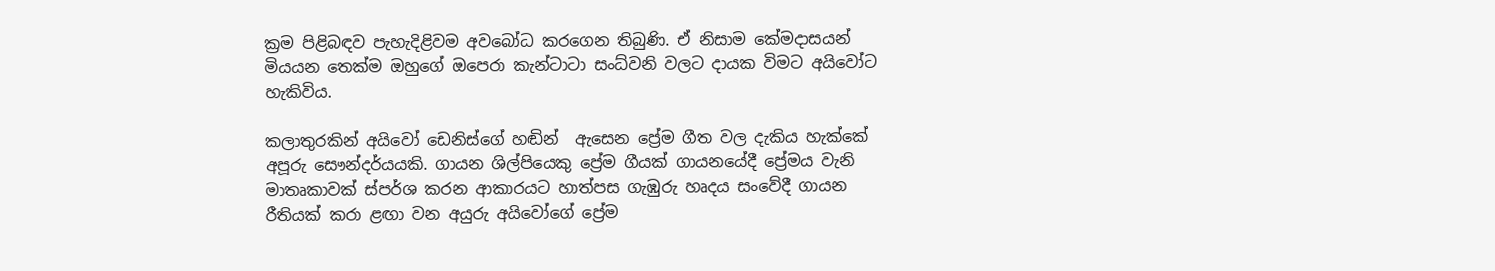ක්‍රම පිළිබඳව පැහැදිළිවම අවබෝධ කරගෙන තිබුණි. ඒ නිසාම කේමදාසයන් මියයන තෙක්ම ඔහුගේ ඔපෙරා කැන්ටාටා සංධ්වනි වලට දායක විමට අයිවෝට හැකිවිය.

කලාතුරකින් අයිවෝ ඩෙනිස්ගේ හඬින්  ඇසෙන ප්‍රේම ගීත වල දැකිය හැක්කේ අපූරු සෞන්දර්යයකි. ගායන ශිල්පියෙකු ප්‍රේම ගීයක් ගායනයේදී ප්‍රේමය වැනි මාතෘකාවක් ස්පර්ශ කරන ආකාරයට හාත්පස ගැඹුරු හෘදය සංවේදී ගායන රීතියක් කරා ළඟා වන අයුරු අයිවෝගේ ප්‍රේම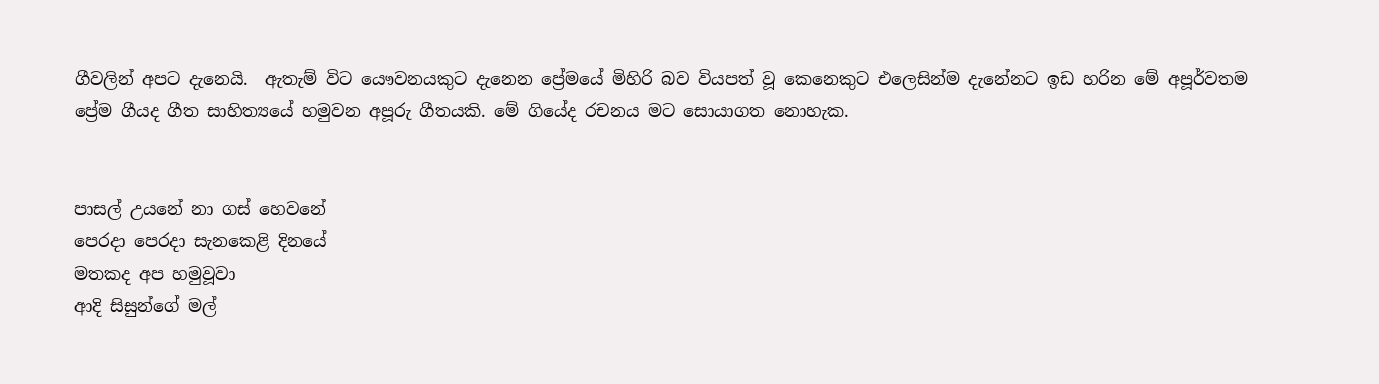ගීවලින් අපට දැනෙයි.  ඇතැම් විට යෞවනයකුට දැනෙන ප්‍රේමයේ මිහිරි බව වියපත් වූ කෙනෙකු‍ට එලෙසින්ම දැනේනට ඉඩ හරින මේ අපූර්වතම ප්‍රේම ගීයද ගීත සාහිත්‍යයේ හමුවන අපූරු ගීතයකි. මේ ගියේද රචනය මට සොයාගත නොහැක.


පාසල් උයනේ නා ගස් හෙවනේ
පෙරදා පෙරදා සැනකෙළි දිනයේ
මතකද අප හමුවූවා
ආදි සිසුන්ගේ මල්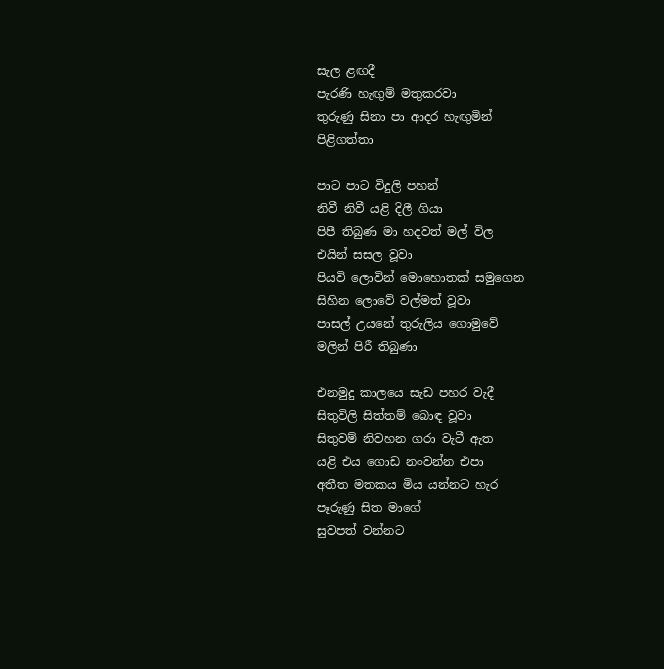සැල ළඟදී
පැරණි හැඟුම් මතුකරවා
තුරුණු සිනා පා ආදර හැඟුමින්
පිළිගත්තා

පාට පාට විදුලි පහන්
නිවී නිවී යළි දිලී ගියා‍
පිපී තිබුණ මා හදවත් මල් විල
එයින් සසල වූවා
පියවි ලොවින් මොහොතක් සමුගෙන
සිහින ලොවේ වල්මත් වූවා
පාසල් උයනේ තුරුලිය ගොමුවේ
මලින් පිරී තිබුණා

එනමුදු කාලයෙ සැඩ පහර වැදී
සිතුවිලි සිත්තම් බොඳ වූවා
සිතුවම් නිවහන ගරා වැටී ඇත
යළි එය ගොඩ නංවන්න එපා
අතීත මතකය මිය යන්නට හැර
පෑරුණු සිත මාගේ
සුවපත් වන්නට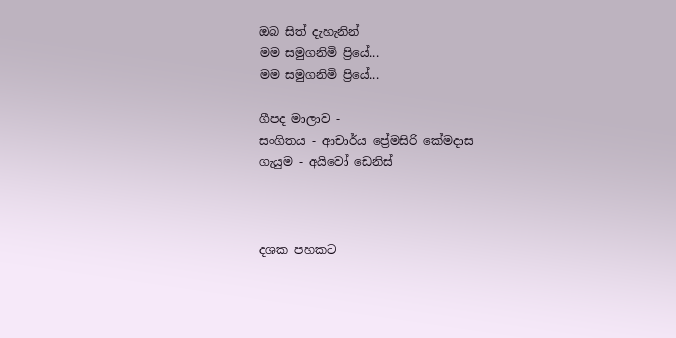ඔබ සිත් දැහැනින්
මම සමුගනිමි ප්‍රියේ...
මම සමුගනිමි ප්‍රියේ...

ගීපද මාලාව -
සංගිතය - ආචාර්ය ප්‍රේමසිරි කේමදාස
ගැයුම - අයිවෝ ඩෙනිස්



දශක පහකට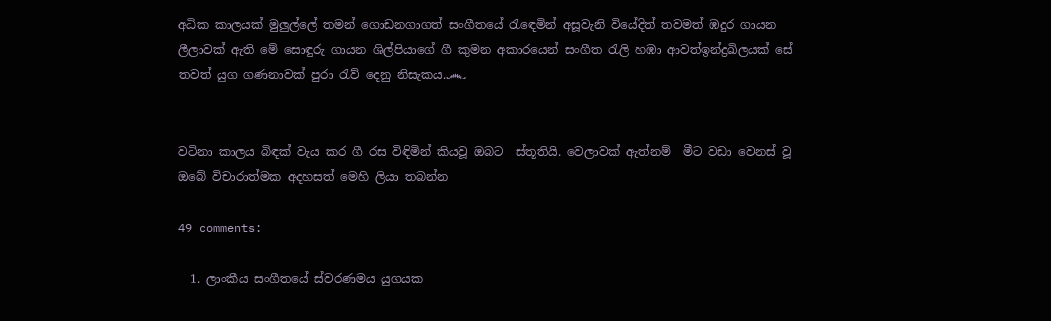අධික කාලයක් මුලුල්ලේ තමන් ගොඩනගාගත් සංගීතයේ රැ‍ඳෙමින් අසූවැනි වියේදිත් තවමත් ඹදුර ගායන ලීලාවක් ඇති මේ සොඳුරු ගායන ශිල්පියාගේ ගී කුමන අකාරයෙන් සංගීත රැලි හඹා ආවත්ඉන්ද්‍රඛිලයක් සේ තවත් යුග ගණනාවක් පුරා රැව් දෙනු නිසැකය.෴


වටිනා කාලය බිඳක් වැය කර ගී රස විඳිමින් කියවූ ඔබට  ස්තූතියි. වෙලාවක් ඇත්නම්  මීට වඩා වෙනස් වූ  ඔබේ විචාරාත්මක අදහසත් මෙහි ලියා තබන්න

49 comments:

  1. ලාංකීය සංගීතයේ ස්වරණමය යුගයක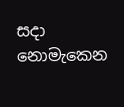සදා නොමැකෙන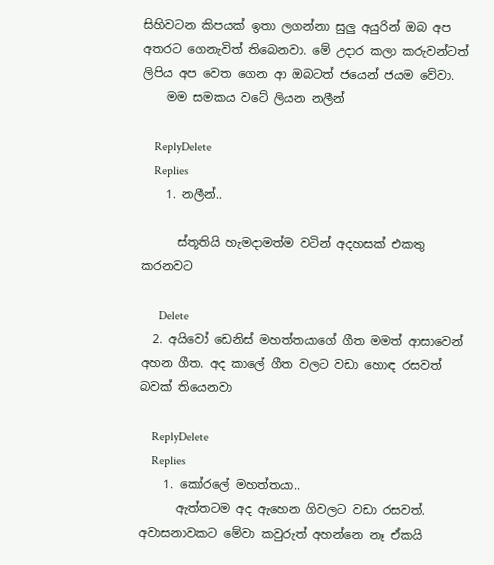සිහිවටන කිපයක් ඉතා ලගන්නා සුලු අයුරින් ඔබ අප අතරට ගෙනැවිත් තිබෙනවා. මේ උදාර කලා කරුවන්ටත් ලිපිය අප වෙත ගෙන ආ ඔබටත් ජයෙන් ජයම වේවා.
    මම සමකය වටේ ලියන නලීන්

    ReplyDelete
    Replies
    1. නලීන්..

      ස්තූතියි හැමදාමත්ම වටින් අදහසක් එකතු කරනවට

      Delete
  2. අයිවෝ ඩෙනිස් මහත්තයාගේ ගීත මමත් ආසාවෙන් අහන ගීත. අද කාලේ ගීත වලට වඩා හොඳ රසවත් බවක් තියෙනවා

    ReplyDelete
    Replies
    1. කෝරලේ මහත්තයා..
      ඇත්තටම අද ඇහෙන ගිවලට වඩා රසවත්. අවාසනාවකට මේවා කවුරුත් අහන්නෙ නෑ ඒකයි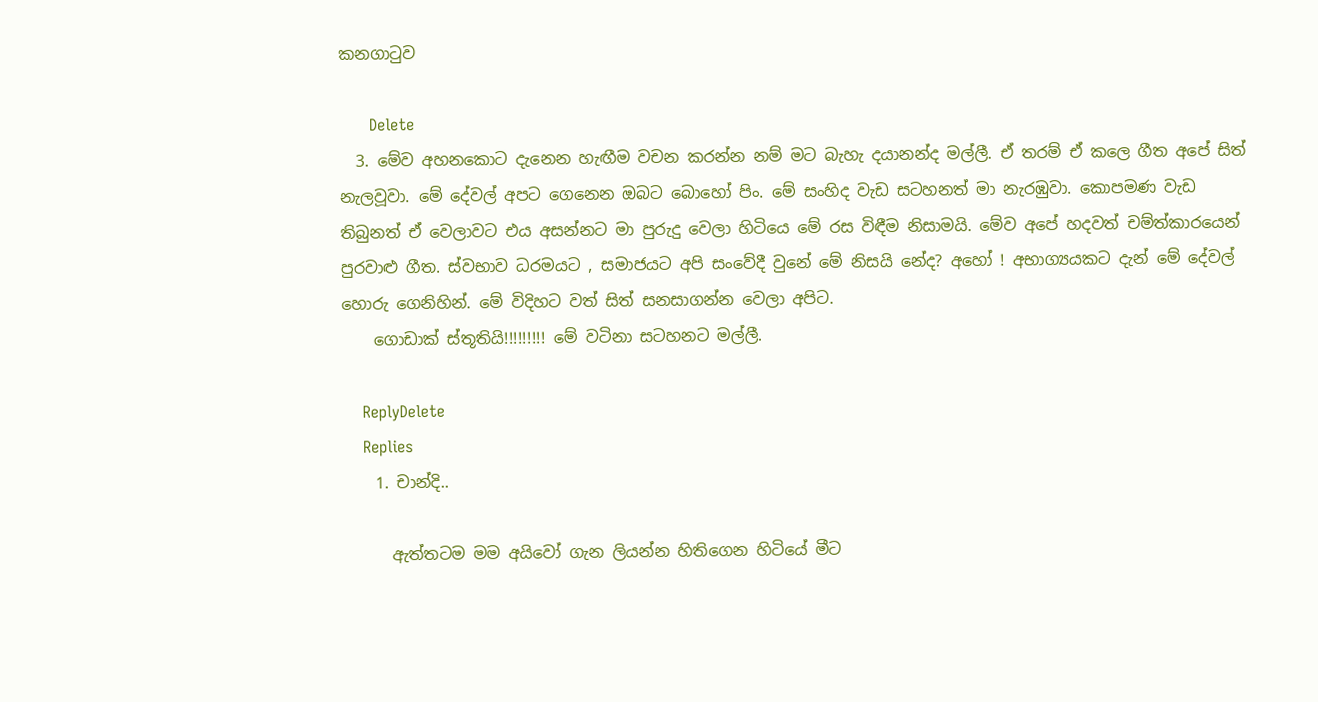කනගාටුව

      Delete
  3. මේව අහනකොට දැනෙන හැඟීම වචන කරන්න නම් මට බැහැ දයානන්ද මල්ලී. ඒ තරම් ඒ කලෙ ගීත අපේ සිත් නැලවූවා. මේ දේවල් අපට ගෙනෙන ඔබට බොහෝ පිං. මේ සංහිද වැඩ සටහනත් මා නැරඹුවා. කොපමණ වැඩ තිබුනත් ඒ වෙලාවට එය අසන්නට මා පුරුදු වෙලා හිටියෙ මේ රස විඳීම නිසාමයි. මේව අපේ හදවත් චම්ත්කාරයෙන් පුරවාළු ගීත. ස්වභාව ධරමයට , සමාජයට අපි සංවේදී වුනේ මේ නිසයි නේද? අහෝ ! අභාග්‍යයකට දැන් මේ දේවල් හොරු ගෙනිහින්. මේ විදිහට වත් සිත් සනසාගන්න වෙලා අපිට.
    ගොඩාක් ස්තූතියි!!!!!!!!! මේ වටිනා සටහනට මල්ලී.

    ReplyDelete
    Replies
    1. චාන්දි..

      ඇත්තටම මම අයිවෝ ගැන ලියන්න හිතිගෙන හිටියේ මීට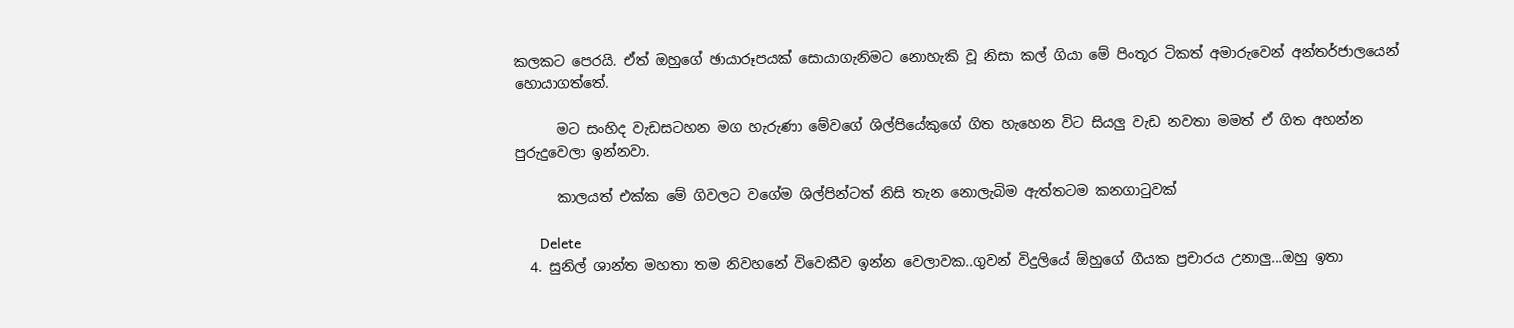කලකට පෙරයි. ඒත් ඔහුගේ ඡායාරූපයක් සොයාගැනිමට නොහැකි වූ නිසා කල් ගියා මේ පිංතූර ටිකත් අමාරුවෙන් අන්තර්ජාලයෙන් හොයාගත්තේ.

      මට සංහිද වැඩසටහන මග හැරුණා මේවගේ ශිල්පියේකුගේ ගිත හැහෙන විට සියලු වැඩ නවතා මමත් ඒ ගිත අහන්න පුරුදුවෙලා ඉන්නවා.

      කාලයත් එක්ක මේ ගිවලට වගේම ශිල්පින්ටත් නිසි තැන නොලැබිම ඇත්තටම කනගාටුවක්

      Delete
  4. සුනිල් ශාන්ත මහතා තම නිවහනේ විවෙකීව ඉන්න වෙලාවක..ගුවන් විදුලියේ ඕහුගේ ගීයක ප්‍රචාරය උනාලු...ඔහු ඉතා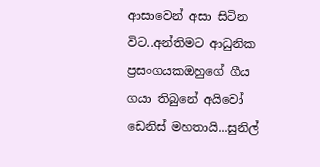ආසාවෙන් අසා සිටින විට..අන්තිමට ආධුනික ප්‍රසංගයකඔහුගේ ගීය ගයා තිබුනේ අයිවෝ ඩෙනිස් මහතායි...සුනිල්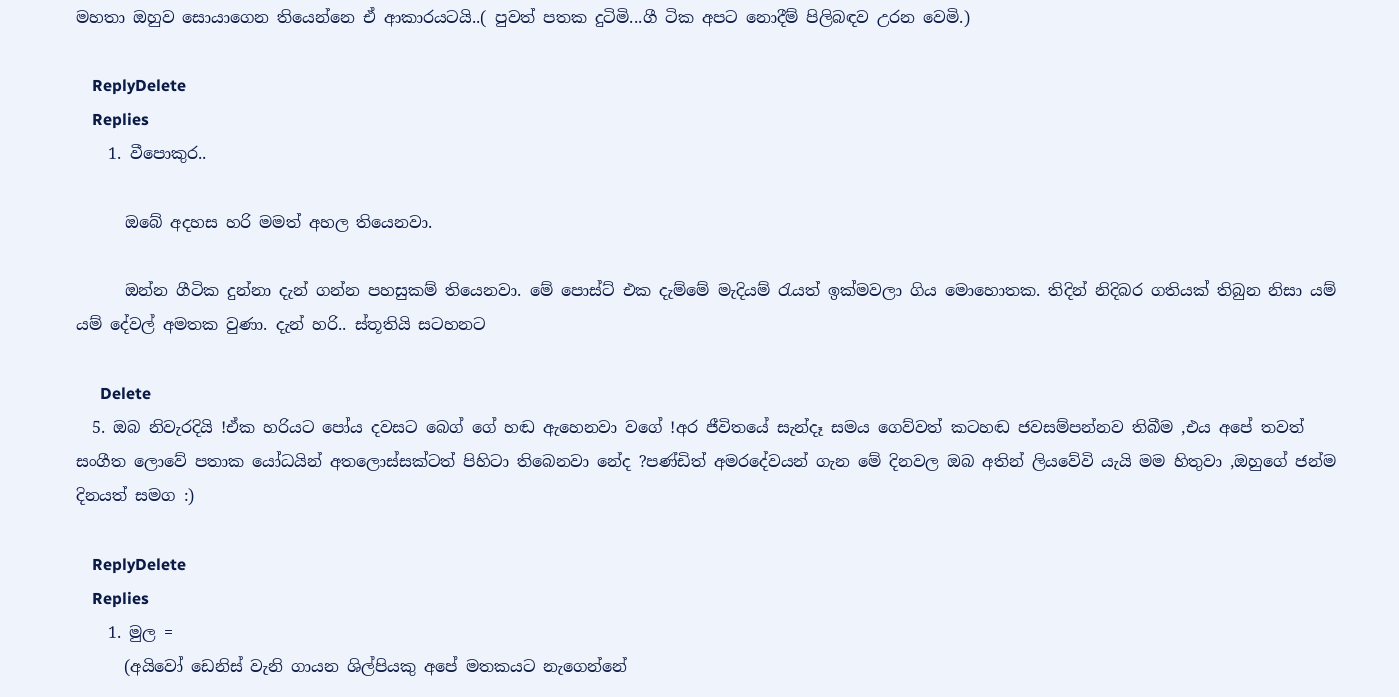මහතා ඔහුව සොයාගෙන තියෙන්නෙ ඒ ආකාරයටයි..( පුවත් පතක දුටිමි...ගී ටික අපට නොදීම් පිලිබඳව උරන වෙමි.)

    ReplyDelete
    Replies
    1. වීපොකුර..

      ඔබේ අදහස හරි මමත් අහල තියෙනවා.

      ඔන්න ගීටික දුන්නා දැන් ගන්න පහසුකම් තියෙනවා. මේ පොස්ට් එක දැම්මේ මැදියම් රැයත් ඉක්මවලා ගිය මොහොතක. තිදින් නිදිබර ගතියක් තිබුන නිසා යම් යම් දේවල් අමතක වුණා. දැන් හරි.. ස්තූතියි සටහනට

      Delete
  5. ඔබ නිවැරදියි !ඒක හරියට පෝය දවසට බෙග් ගේ හඬ ඇහෙනවා වගේ !අර ජීවිතයේ සැන්දෑ සමය ගෙව්වත් කටහඬ ජවසම්පන්නව තිබීම ,එය අපේ තවත් සංගීත ලොවේ පතාක යෝධයින් අතලොස්සක්ටත් පිහිටා තිබෙනවා නේද ?පණ්ඩිත් අමරදේවයන් ගැන මේ දිනවල ඔබ අතින් ලියවේවි යැයි මම හිතුවා ,ඔහුගේ ජන්ම දිනයත් සමග :)

    ReplyDelete
    Replies
    1. මුල =
      (අයිවෝ ඩෙනිස් වැනි ගායන ශිල්පියකු අපේ මතකයට නැගෙන්නේ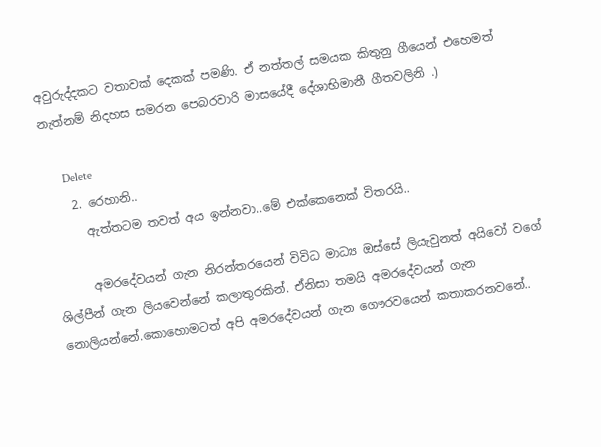අවුරුද්දකට වතාවක් දෙකක් පමණි. ඒ නත්තල් සමයක කිතුනු ගීයෙන් එහෙමත් නැත්නම් නිදහස සමරන පෙබරවාරි මාසයේදී දේශාභිමානී ගීතවලිනි .)

      Delete
    2. රෙහානි..
      ඇත්තටම තවත් අය ඉන්නවා..මේ එක්කෙනෙක් විතරයි..

      අමරදේවයන් ගැන නිරන්තරයෙන් විවිධ මාධ්‍ය ඔස්සේ ලියැවුනත් අයිවෝ වගේ ශිල්පීන් ගැන ලියවෙන්නේ කලාතුරකින්. ඒනිසා තමයි අමරදේවයන් ගැන නොලියන්නේ.කොහොමටත් අපි අමරදේවයන් ගැන ගෞරවයෙන් කතාකරනවනේ..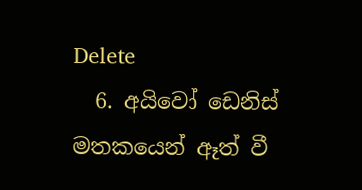Delete
  6. අයිවෝ ඩෙනිස් මතකයෙන් ඈත් වී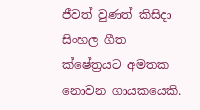ජීවත් වුණත් කිසිදා සිංහල ගීත ක්ෂේත්‍රයට අමතක නොවන ගාය‍කයෙකි.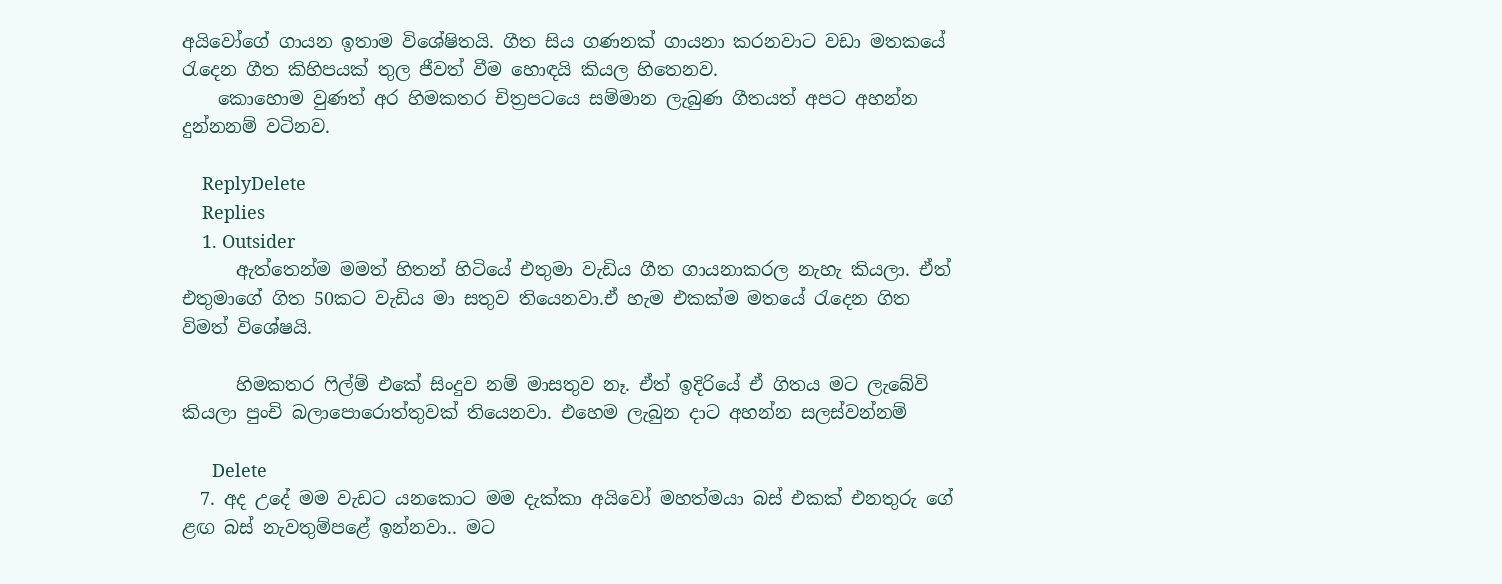අයිවෝගේ ගායන ඉතාම විශේෂිතයි. ගීත සිය ගණනක් ගායනා කරනවාට වඩා මතකයේ රැ‍දෙන ගීත කිහිපයක් තුල ජීවත් වීම හොඳයි කියල හිතෙනව.
    කොහොම වුණත් අර හිමකතර චිත්‍රපටයෙ සම්මාන ලැබුණ ගීතයත් අපට අහන්න දුන්නනම් වටිනව.

    ReplyDelete
    Replies
    1. Outsider
      ඇත්තෙන්ම මමත් හිතන් හිටියේ එතුමා වැඩිය ගීත ගායනාකරල නැහැ කියලා. ඒත් එතුමාගේ ගිත 50කට වැඩිය මා සතුව තියෙනවා.ඒ හැම එකක්ම මතයේ රැදෙන ගිත විමත් විශේෂයි.

      හිමකතර ෆිල්ම් එකේ සිංදුව නම් මාසතුව නෑ. ඒත් ඉදිරියේ ඒ ගිතය මට ලැබේවි කියලා පුංචි බලාපොරොත්තුවක් තියෙනවා. එහෙම ලැබුන දාට අහන්න සලස්වන්නම්

      Delete
  7. අද උදේ මම වැඩට යනකොට මම දැක්කා අයිවෝ මහත්මයා බස් එකක් එනතුරු ගේ ළඟ බස් නැවතුම්පළේ ඉන්නවා.. මට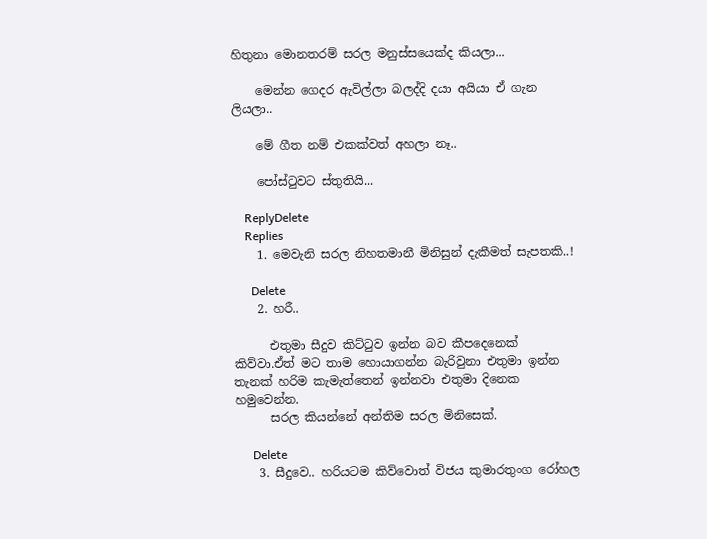හිතුනා මොනතරම් සරල මනුස්සයෙක්ද කියලා...

    මෙන්න ගෙදර ඇවිල්ලා බලද්දි දයා අයියා ඒ ගැන ලියලා..

    මේ ගීත නම් එකක්වත් අහලා නෑ..

    පෝස්ටුවට ස්තුතියි...

    ReplyDelete
    Replies
    1. මෙවැනි සරල නිහතමානී මිනිසුන් දැකීමත් සැපතකි..!

      Delete
    2. හරී..

      එතුමා සීදුව කිට්ටුව ඉන්න බව කීපදෙනෙක් කිව්වා.ඒත් මට තාම හොයාගන්න බැරිවුනා එතුමා ඉන්න තැනක් හරිම කැමැත්තෙන් ඉන්නවා එතුමා දිනෙක හමුවෙන්න.
      සරල කියන්නේ අන්තිම සරල මිනිසෙක්.

      Delete
    3. සීදුවෙ.. හරියටම කිව්වොත් විජය කුමාරතුංග රෝහල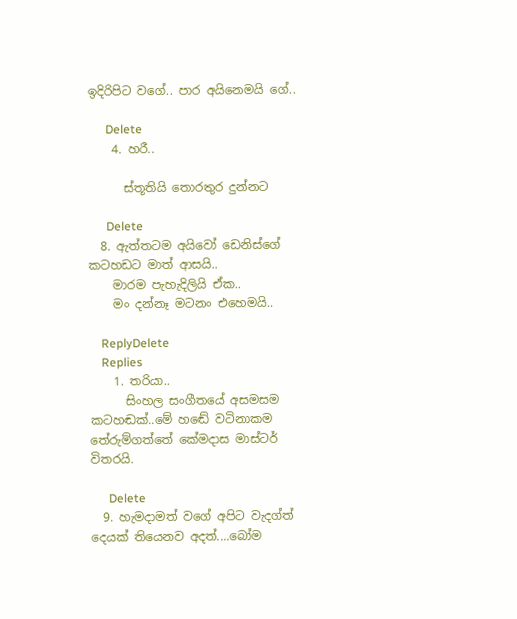ඉදිරිපිට වගේ.. පාර අයිනෙමයි ගේ..

      Delete
    4. හරී..

      ස්තූතියි තොරතුර දුන්නට

      Delete
  8. ඇත්තටම අයිවෝ ඩෙනිස්ගේ කටහඩට මාත් ආසයි..
    මාරම පැහැදිලියි ඒක..
    මං දන්නෑ මටනං එහෙමයි..

    ReplyDelete
    Replies
    1. තරියා..
      සිංහල සංගීතයේ අසමසම කටහඬක්..මේ හ‍ඬේ වටිනාකම තේරුම්ගත්තේ කේමදාස මාස්ටර් විතරයි.

      Delete
  9. හැමදාමත් වගේ අපිට වැදග්ත් දෙයක් තියෙනව අදත්....බෝම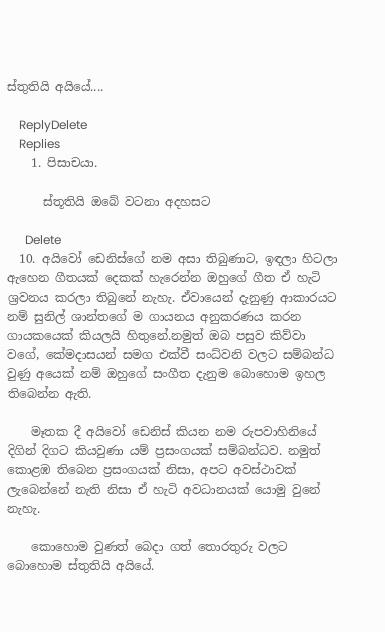ස්තුතියි අයියේ....

    ReplyDelete
    Replies
    1. පිසාචයා.

      ස්තූතියි ඔබේ වටනා අදහසට

      Delete
  10. අයිවෝ ඩෙනිස්ගේ නම අසා තිබුණාට, ඉඳලා හිටලා ඇහෙන ගීතයක් දෙකක් හැරෙන්න ඔහුගේ ගීත ඒ හැටි ශ්‍රවනය කරලා තිබුනේ නැහැ. ඒවායෙන් දැනුණු ආකාරයට නම් සුනිල් ශාන්තගේ ම ගායනය අනුකරණය කරන ගායකයෙක් කියලයි හිතුනේ.නමුත් ඔබ පසුව කිව්වා වගේ, කේමදාසයන් සමග එක්වී සංධ්වනි වල‍ට සම්බන්ධ වුණු අයෙක් නම් ඔහුගේ සංගීත දැනුම බොහොම ඉහල තිබෙන්න ඇති.

    මෑතක දී අයිවෝ ඩෙනිස් කියන නම රුපවාහිනියේ දිගින් දිගට කියවුණා යම් ප්‍රසංගයක් සම්බන්ධව. නමුත් කොළඹ තිබෙන ප්‍රසංගයක් නිසා, අපට අවස්ථාවක් ලැබෙන්නේ නැති නිසා ඒ හැටි අවධානයක් යොමු වුනේ නැහැ.

    කොහොම වුණත් බෙදා ගත් තොරතුරු වලට බොහොම ස්තුතියි අයියේ.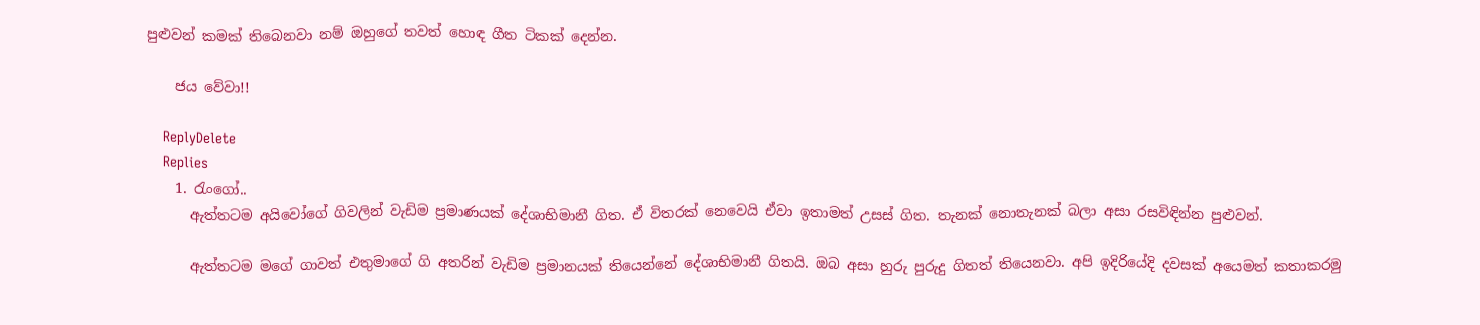පුළුවන් කමක් තිබෙනවා නම් ඔහුගේ තවත් හොඳ ගීත ටිකක් දෙන්න.

    ජය වේවා!!

    ReplyDelete
    Replies
    1. රැංගෝ..
      ඇත්තටම අයිවෝගේ ගිවලින් වැඩිම ප්‍රමාණයක් දේශාභිමානී ගිත. ඒ විතරක් නෙවෙයි ඒවා ඉතාමත් උසස් ගිත. තැනක් නොතැනක් බලා අසා රසවිඳින්න පුළුවන්.

      ඇත්තටම මගේ ගාවත් එතුමාගේ ගි අතරින් වැඩිම ප්‍රමානයක් තියෙන්නේ දේශාභිමානී ගිතයි. ඔබ අසා හුරු පුරුදු ගිතත් තියෙනවා. අපි ඉදිරියේදි දවසක් අයෙමත් කතාකරමු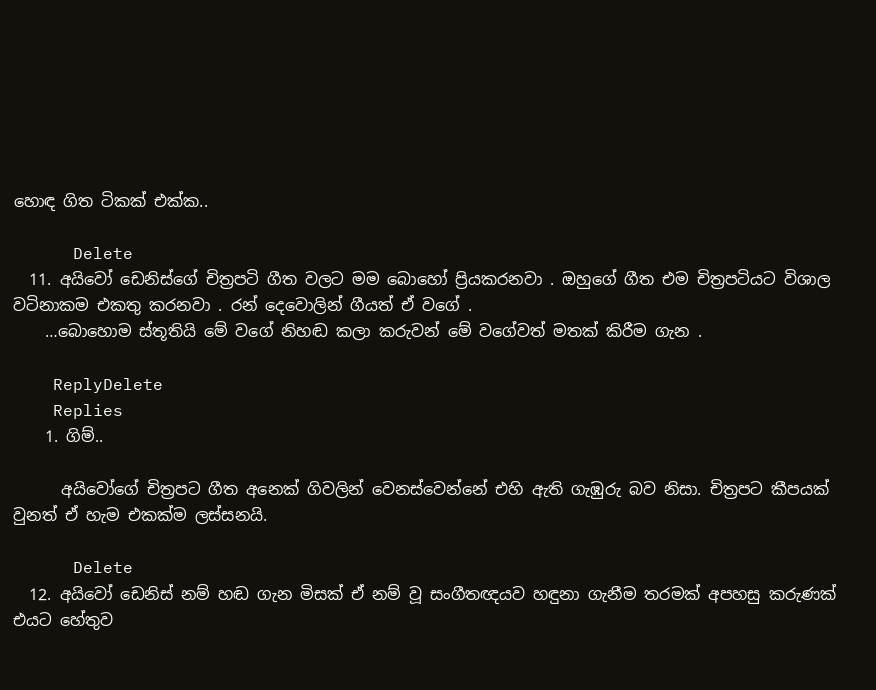හොඳ ගිත ටිකක් එක්ක..

      Delete
  11. අයිවෝ ඩෙනිස්ගේ චිත්‍රපටි ගීත වලට මම බොහෝ ප්‍රියකරනවා . ඔහුගේ ගීත එම චිත්‍රපටියට විශාල වටිනාකම එකතු කරනවා . රන් දෙවොලින් ගීයත් ඒ වගේ .
    …බොහොම ස්තූතියි මේ වගේ නිහඬ කලා කරුවන් මේ වගේවත් මතක් කිරීම ගැන .

    ReplyDelete
    Replies
    1. ගිම්..

      අයිවෝගේ චිත්‍රපට ගීත අනෙක් ගිවලින් වෙනස්වෙන්නේ එහි ඇති ගැඹුරු බව නිසා. චිත්‍රපට කීපයක් වුනත් ඒ හැම එකක්ම ලස්සනයි.

      Delete
  12. අයිවෝ ඩෙනිස් නම් හඬ ගැන මිසක් ඒ නම් වූ සංගීතඥයව හඳුනා ගැනීම තරමක් අපහසු කරුණක් එයට හේතුව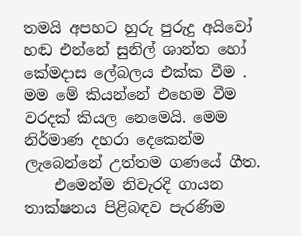තමයි අපහට හුරු පුරුදු අයිවෝ හඬ එන්නේ සුනිල් ශාන්ත හෝ කේමදාස ලේබලය එක්ක වීම . මම මේ කියන්නේ එහෙම වීම වරදක් කියල නෙමෙයි. මෙම නිර්මාණ දහරා දෙකෙන්ම ලැබෙන්නේ උත්තම ගණයේ ගීත.
    එමෙන්ම නිවැරදි ගායන තාක්ෂනය පිළිබඳව පැරණිම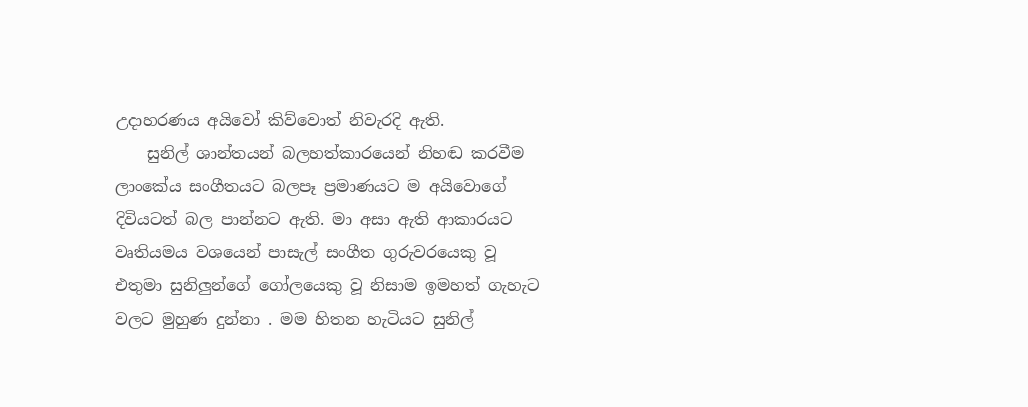උදාහරණය අයිවෝ කිව්වොත් නිවැරදි ඇති.
    සුනිල් ශාන්තයන් බලහත්කාරයෙන් නිහඬ කරවීම ලාංකේය සංගීතයට බලපෑ ප්‍රමාණයට ම අයිවොගේ දිවියටත් බල පාන්නට ඇති. මා අසා ඇති ආකාරයට වෘතියමය වශයෙන් පාසැල් සංගීත ගුරුවරයෙකු වූ එතුමා සුනිලුන්ගේ ගෝලයෙකු වූ නිසාම ඉමහත් ගැහැට වලට මුහුණ දුන්නා . මම හිතන හැටියට සුනිල්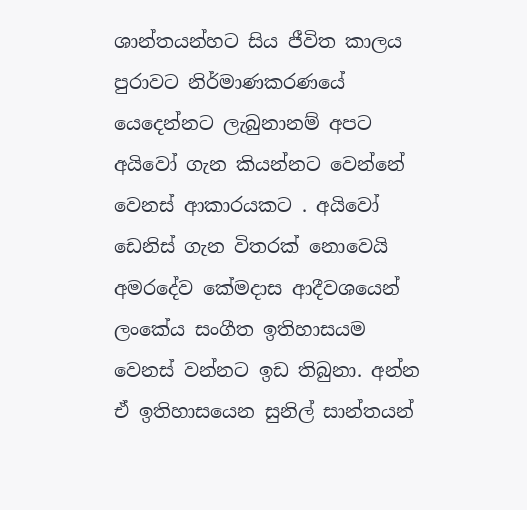ශාන්තයන්හට සිය ජීවිත කාලය පුරාවට නිර්මාණකරණයේ යෙදෙන්නට ලැබුනානම් අපට අයිවෝ ගැන කියන්නට වෙන්නේ වෙනස් ආකාරයකට . අයිවෝ ඩෙනිස් ගැන විතරක් නොවෙයි අමරදේව කේමදාස ආදීවශයෙන් ලංකේය සංගීත ඉතිහාසයම වෙනස් වන්නට ඉඩ තිබුනා. අන්න ඒ ඉතිහාසයෙන සුනිල් සාන්තයන්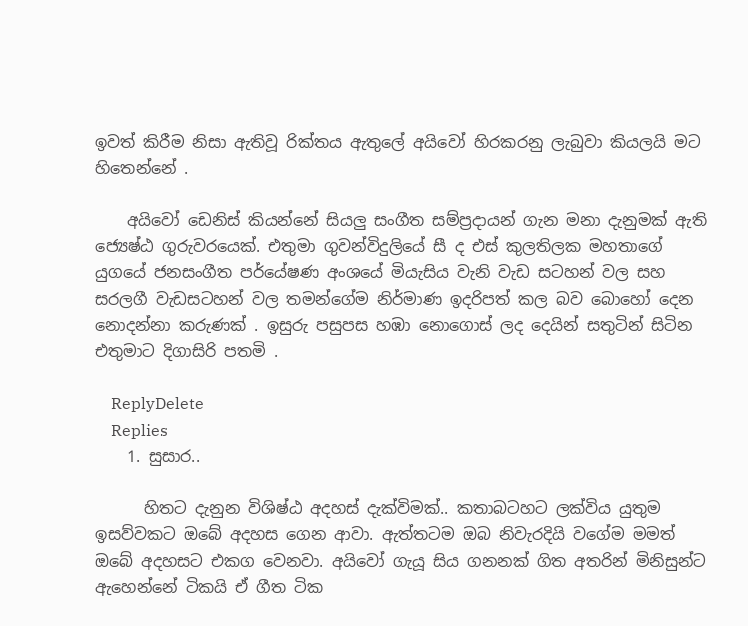ඉවත් කිරීම නිසා ඇතිවූ රික්තය ඇතුලේ අයිවෝ හිරකරනු ලැබුවා කියලයි මට හිතෙන්නේ .

    අයිවෝ ඩෙනිස් කියන්නේ සියලු සංගීත සම්ප්‍රදායන් ගැන මනා දැනුමක් ඇති ජ්‍යෙෂ්ඨ ගුරුවරයෙක්. එතුමා ගුවන්විදුලියේ සී ද එස් කුලතිලක මහතාගේ යුගයේ ජනසංගීත පර්යේෂණ අංශයේ මියැසිය වැනි වැඩ සටහන් වල සහ සරලගී වැඩසටහන් වල තමන්ගේම නිර්මාණ ඉදරිපත් කල බව බොහෝ දෙන නොදන්නා කරුණක් . ඉසුරු පසුපස හඹා නොගොස් ලද දෙයින් සතුටින් සිටින එතුමාට දිගාසිරි පතමි .

    ReplyDelete
    Replies
    1. සුසාර..

      හිතට දැනුන විශිෂ්ඨ අදහස් දැක්විමක්.. කතාබටහට ලක්විය යුතුම ඉසව්වකට ඔබේ අදහස ගෙන ආවා. ඇත්තටම ඔබ නිවැරදියි වගේම මමත් ඔබේ අදහසට එකග වෙනවා. අයිවෝ ගැයූ සිය ගනනක් ගිත අතරින් මිනිසුන්ට ඇහෙන්නේ ටිකයි ඒ ගීත ටික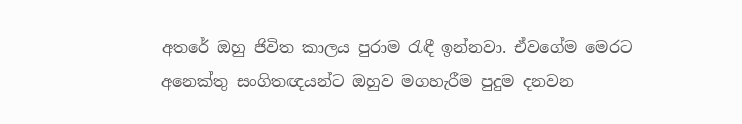අතරේ ඔහු ජිවිත කාලය පුරාම රැඳී ඉන්නවා. ඒවගේම මෙරට අනෙක්තු සංගිතඥයන්ට ඔහුව මගහැරීම පුදුම දනවන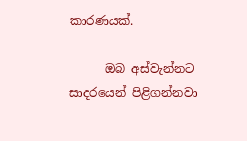කාරණයක්.

      ඔබ අස්වැන්නට සාදරයෙන් පිළිගන්නවා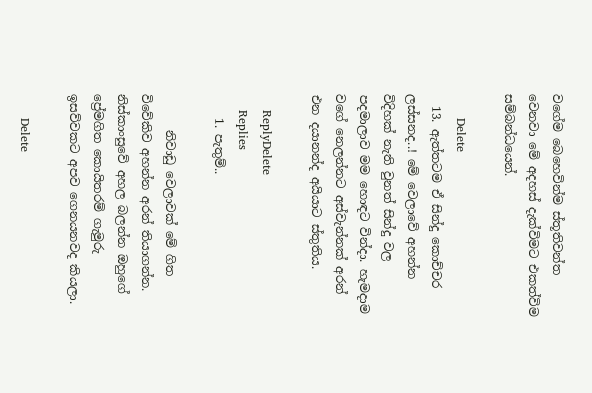වගේම බෙහෙවින්ම ස්තූතිවන්ත වෙනවා මේ අදහස් දැක්විමට එකත්විම සම්බන්ධයෙන්.

      Delete
  13. ඇත්තටම ඒ සින්දු කොච්චර ලස්සනද..! මේ වෙලාවේ අහන්න විදිහක් නැති වුනත් සින්දු වල පදමාලාව මම හොඳට වින්දා. හැමදාම වගේ නෙලන්නට අස්වැන්නක් අරන් එන දයානන්ද අයියාට ස්තුතිය.

    ReplyDelete
    Replies
    1. පැතුම්..

      නිවාඩු වෙලාවක් මේ ගිත විවේකිව අහන්න අරන් තියාගන්න. නිස්කාංසුවේ අහල බලන්න ඔහුගේ ප්‍රේමගිත කොයිතරම් ගැමුරු ඉසව්වකට අපව ගෙනයනවද කියලා.

      Delete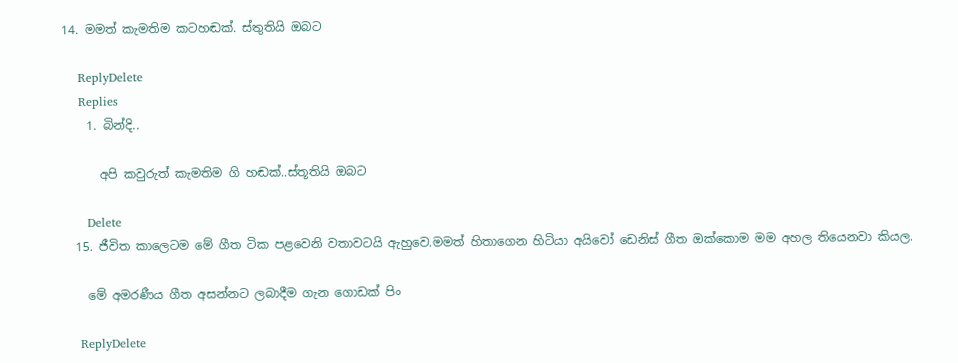14. මමත් කැමතිම කටහඬක්. ස්තුතියි ඔබට

    ReplyDelete
    Replies
    1. බින්දි..

      අපි කවුරුත් කැමතිම ගි හඬක්..ස්තූතියි ඔබට

      Delete
  15. ජීවිත කාලෙටම මේ ගීත ටික පළවෙනි වතාවටයි ඇහුවෙ.මමත් හිතාගෙන හිටියා අයිවෝ ඩෙනිස් ගීත ඔක්කොම මම අහල තියෙනවා කියල.

    මේ අමරණීය ගීත අසන්නට ලබාදීම ගැන ගොඩක් පිං

    ReplyDelete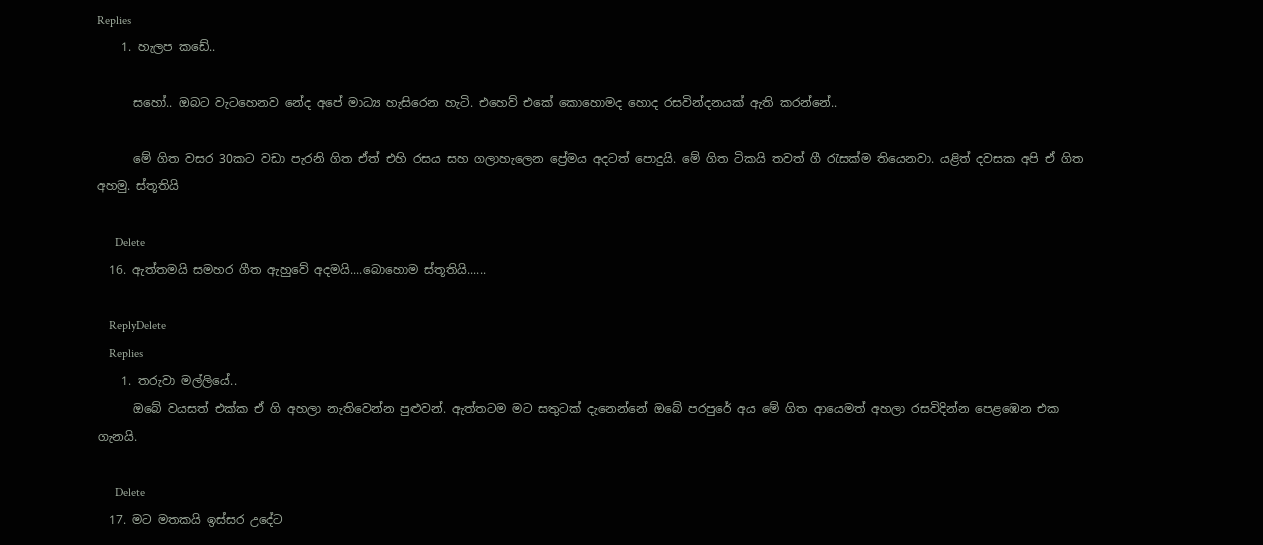Replies
    1. හැලප කඩේ..

      සහෝ.. ඔබට වැටහෙනව නේද අපේ මාධ්‍ය හැසිරෙන හැටි. එහෙව් එකේ කොහොමද හොද රසවින්දනයක් ඇති කරන්නේ..

      මේ ගිත වසර 30කට වඩා පැරනි ගිත ඒත් එහි රසය සහ ගලාහැලෙන ප්‍රේමය අදටත් පොදුයි. මේ ගිත ටිකයි තවත් ගී රැසක්ම තියෙනවා. යළිත් දවසක අපි ඒ ගිත අහමු. ස්තූතියි

      Delete
  16. ඇත්තමයි සමහර ගීත ඇහුවේ අදමයි....බොහොම ස්තූතියි......

    ReplyDelete
    Replies
    1. තරුවා මල්ලියේ..
      ඔබේ වයසත් එක්ක ඒ ගි අහලා නැතිවෙන්න පුළුවන්. ඇත්තටම මට සතුටක් දැනෙන්නේ ඔබේ පරපුරේ අය මේ ගිත ආයෙමත් අහලා රසවිදින්න පෙළඹෙන එක ගැනයි.

      Delete
  17. මට මතකයි ඉස්සර උදේට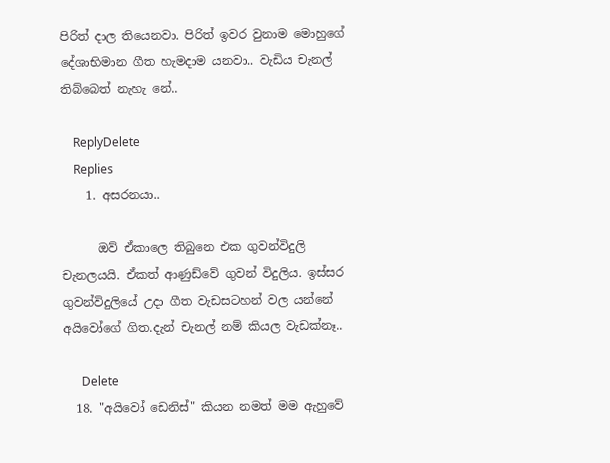පිරිත් දාල තියෙනවා. පිරිත් ඉවර වුනාම මොහුගේ දේශාභිමාන ගීත හැමදාම යනවා.. වැඩිය චැනල් තිබ්බෙත් නැහැ නේ..

    ReplyDelete
    Replies
    1. අසරනයා..

      ඔව් ඒකාලෙ තිබුනෙ එක ගුවන්විදුලි චැනලයයි. ඒකත් ආණුඩ්වේ ගුවන් විදුලිය. ඉස්සර ගුවන්විදුලියේ උදා ගීත වැඩසටහන් වල යන්නේ අයිවෝගේ ගිත.දැන් චැනල් නම් කියල වැඩක්නෑ..

      Delete
  18. "අයිවෝ ඩෙනිස්" කියන නමත් මම ඇහුවේ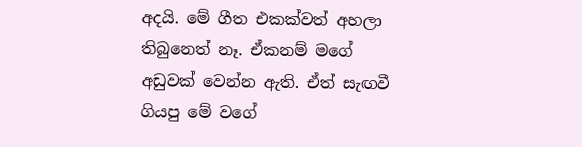අදයි. මේ ගීත එකක්වත් අහලා තිබුනෙත් නෑ. ඒකනම් මගේ අඩුවක් වෙන්න ඇති. ඒත් සැඟවී ගියපු මේ වගේ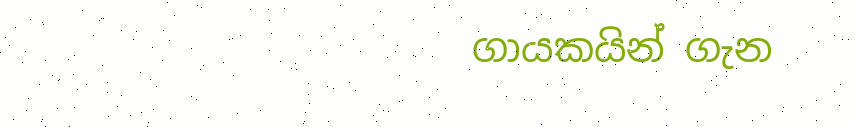ගායකයින් ගැන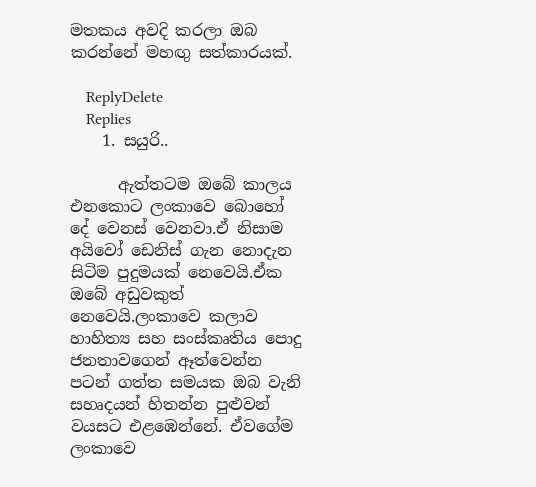මතකය අවදි කරලා ඔබ කරන්නේ මහඟු සත්කාරයක්.

    ReplyDelete
    Replies
    1. සයුරි..

      ඇත්තටම ඔබේ කාලය එනකොට ලංකාවෙ බොහෝ දේ වෙනස් වෙනවා.ඒ නිසාම අයිවෝ ඩෙනිස් ගැන නොදැන සිටිම පුදුමයක් නෙවෙයි.ඒක ඔබේ අඩුවකුත් නෙවෙයි.ලංකාවෙ කලාව හාහිත්‍ය සහ සංස්කෘතිය පොදු ජනතාවගෙන් ඈත්වෙන්න පටන් ගත්ත සමයක ඔබ වැනි සහෘදයන් හිතන්න පුළුවන් වයසට එළඹෙන්නේ. ඒවගේම ලංකාවෙ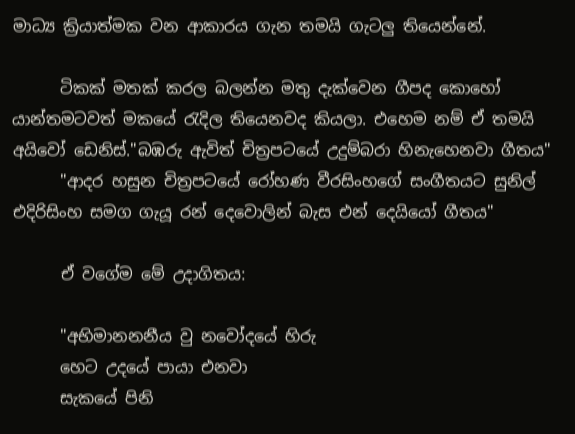මාධ්‍ය ක්‍රියාත්මක වන ආකාරය ගැන තමයි ගැටලු තියෙන්නේ.

      ටිකක් මතක් කරල බලන්න මතු දැක්වෙන ගීපද කොහෝ යාන්තමටවත් මකයේ රැදිල තියෙනවද කියලා. එහෙම නම් ඒ තමයි අයිවෝ ඩෙනිස්."බඹරු ඇවිත් චිත්‍රපටයේ උදුම්බරා හිනැහෙනවා ගීතය"
      "ආදර හසුන චිත්‍රපටයේ රෝහණ වීරසිංහගේ සංගීතයට සුනිල් එදිරිසිංහ සමග ගැයූ රන් දෙවොලින් බැස එන් දෙයියෝ ගීතය"

      ඒ වගේම මේ උදාගිතය:

      "අභිමානනනීය වු නවෝදයේ හිරු
      හෙට උදයේ පායා එනවා
      සැකයේ පිනි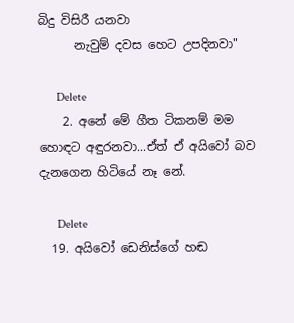බිදු විසිරී යනවා
      නැවුම් දවස හෙට උපදිනවා"

      Delete
    2. අනේ මේ ගීත ටිකනම් මම හොඳට අඳුරනවා...ඒත් ඒ අයිවෝ බව දැනගෙන හිටියේ නෑ නේ.

      Delete
  19. අයිවෝ ඩෙනිස්ගේ හඬ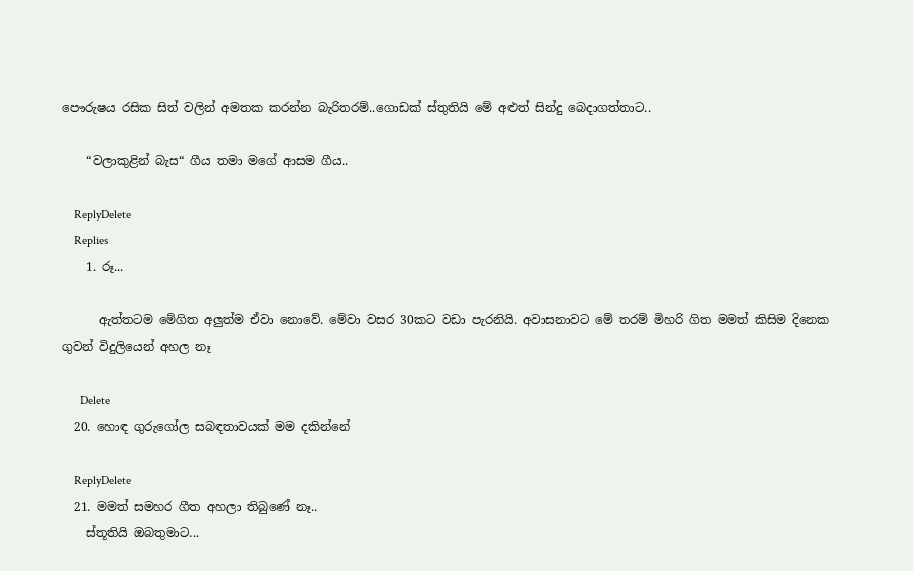පෞරුෂය රසික සිත් වලින් අමතක කරන්න බැරිතරම්..ගොඩක් ස්තුතියි මේ අළුත් සින්දු බෙදාගත්තාට..

    “වලාකුළින් බැස“ ගීය තමා මගේ ආසම ගීය..

    ReplyDelete
    Replies
    1. රූ...

      ඇත්තටම මේගිත අලුත්ම ඒවා නොවේ. මේවා වසර 30කට වඩා පැරනියි. අවාසනාවට මේ තරම් මිහරි ගිත මමත් කිසිම දිනෙක ගුවන් විදුලියෙන් අහල නෑ

      Delete
  20. හොඳ ගුරුගෝල සබඳතාවයක් මම දකින්නේ

    ReplyDelete
  21. මමත් සමහර ගීත අහලා තිබුණේ නෑ..
    ස්තූතියි ඔබතුමාට...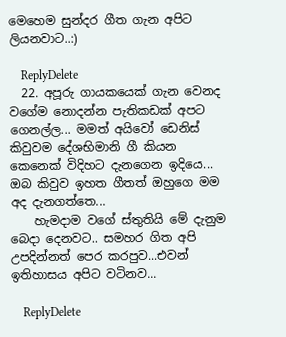මෙහෙම සුන්දර ගීත ගැන අපිට ලියනවාට..:)

    ReplyDelete
  22. අපූරු ගායකයෙක් ගැන වෙනද වගේම නොදන්න පැතිකඩක් අපට ගෙනල්ල... මමත් අයිවෝ ඩෙනිස් කිවුවම දේශභිමානි ගී කියන කෙනෙක් විදිහට දැනගෙන ඉදියෙ... ඔබ කිවුව ඉහත ගීතත් ඔහුගෙ මම අද දැනගත්තෙ...
    හැමදාම වගේ ස්තුතියි මේ දැනුම බෙදා දෙනවට.. සමහර ගිත අපි උපදින්නත් පෙර කරපුව...එවන් ඉතිහාසය අපිට වටිනව...

    ReplyDelete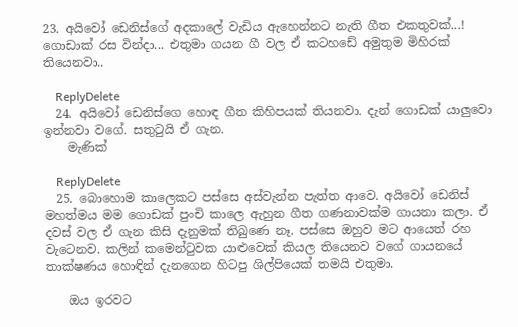23. අයිවෝ ඩෙනිස්ගේ අදකාලේ වැඩිය ඇහෙන්නට නැති ගීත එකතුවක්...! ගොඩාක් රස වින්දා... එතුමා ගයන ගී වල ඒ කටහඩේ අමුතුම මිහිරක් තියෙනවා..

    ReplyDelete
  24. අයිවෝ ඩෙනිස්ගෙ හොඳ ගීත කිහිපයක් තියනවා. දැන් ගොඩක් යාලුවො ඉන්නවා වගේ. සතු‍ටුයි ඒ ගැන.
    මැණික්

    ReplyDelete
  25. බොහොම කාලෙකට පස්සෙ අස්වැන්න පැත්ත ආවෙ. අයිවෝ ඩෙනිස් මහත්මය මම ගොඩක් පුංචි කාලෙ ඇහුන ගීත ගණනාවක්ම ගායනා කලා. ඒ දවස් වල ඒ ගැන කිසි දැනුමක් තිබුණෙ නෑ. පස්සෙ ඔහුව මට ආයෙත් රහ වැටෙනව. කලින් කමෙන්ටුවක යාළුවෙක් කියල තියෙනව වගේ ගායනයේ තාක්ෂණය හොඳින් දැනගෙන හිටපු ශිල්පියෙක් තමයි එතුමා.

    ඔය ඉරවට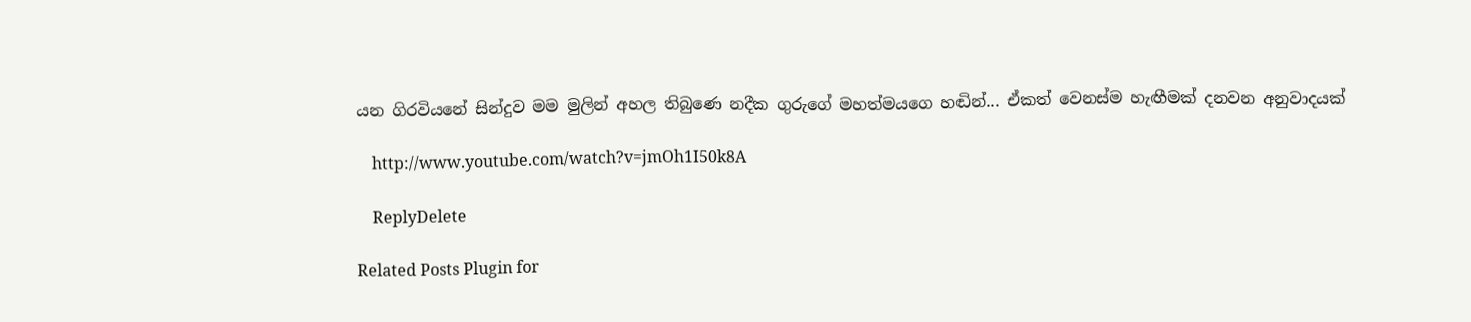යන ගිරවියනේ සින්දුව මම මුලින් අහල තිබුණෙ නදීක ගුරුගේ මහත්මයගෙ හඬින්... ඒකත් වෙනස්ම හැඟීමක් දනවන අනුවාදයක්

    http://www.youtube.com/watch?v=jmOh1I50k8A

    ReplyDelete

Related Posts Plugin for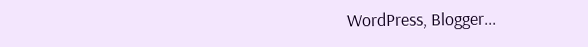WordPress, Blogger...